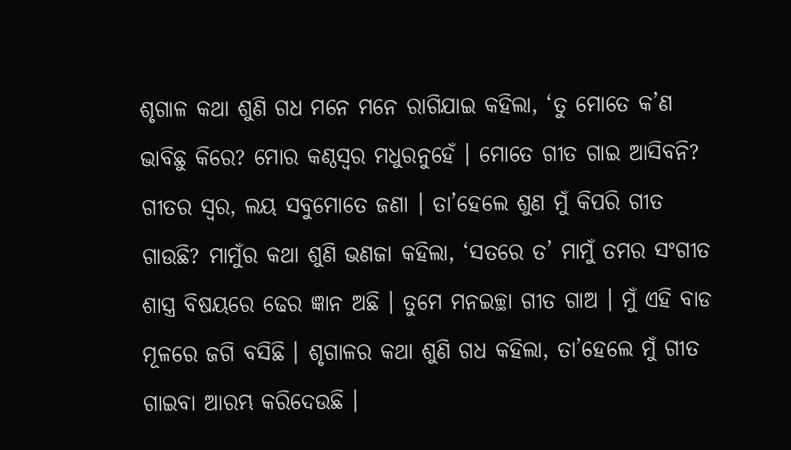ଶୃଗାଳ କଥା ଶୁଣି ଗଧ ମନେ ମନେ ରାଗିଯାଇ କହିଲା, ‘ତୁ ମୋତେ କ’ଣ ଭାବିଛୁ କିରେ? ମୋର କଣ୍ଠସ୍ୱର ମଧୁରନୁହେଁ । ମୋତେ ଗୀତ ଗାଇ ଆସିବନି? ଗୀତର ସ୍ୱର, ଲୟ ସବୁମୋତେ ଜଣା । ତା’ହେଲେ ଶୁଣ ମୁଁ କିପରି ଗୀତ ଗାଉଛି? ମାମୁଁର କଥା ଶୁଣି ଭଣଜା କହିଲା, ‘ସତରେ ତ’ ମାମୁଁ ତମର ସଂଗୀତ ଶାସ୍ତ୍ର ବିଷୟରେ ଢେର ଜ୍ଞାନ ଅଛି । ତୁମେ ମନଇଚ୍ଛା ଗୀତ ଗାଅ । ମୁଁ ଏହି ବାଡ ମୂଳରେ ଜଗି ବସିଛି । ଶୃଗାଳର କଥା ଶୁଣି ଗଧ କହିଲା, ତା’ହେଲେ ମୁଁ ଗୀତ ଗାଇବା ଆରମ୍ଭ କରିଦେଉଛି ।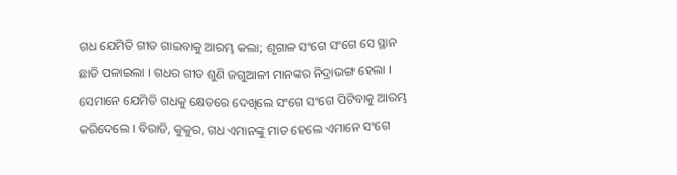ଗଧ ଯେମିତି ଗୀତ ଗାଇବାକୁ ଆରମ୍ଭ କଲା; ଶୃଗାଳ ସଂଗେ ସଂଗେ ସେ ସ୍ଥାନ ଛାଡି ପଳାଇଲା । ଗଧର ଗୀତ ଶୁଣି ଜଗୁଆଳୀ ମାନଙ୍କର ନିଦ୍ରାଭଙ୍ଗ ହେଲା । ସେମାନେ ଯେମିତି ଗଧକୁ କ୍ଷେତରେ ଦେଖିଲେ ସଂଗେ ସଂଗେ ପିଟିବାକୁ ଆରମ୍ଭ କରିଦେଲେ । ବିରାଡି, କୁକୁର, ଗଧ ଏମାନଙ୍କୁ ମାଡ ହେଲେ ଏମାନେ ସଂଗେ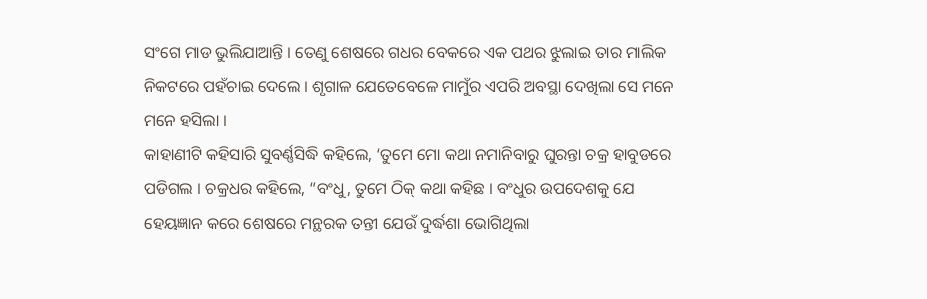ସଂଗେ ମାଡ ଭୁଲିଯାଆନ୍ତି । ତେଣୁ ଶେଷରେ ଗଧର ବେକରେ ଏକ ପଥର ଝୁଲାଇ ତାର ମାଲିକ ନିକଟରେ ପହଁଚାଇ ଦେଲେ । ଶୃଗାଳ ଯେତେବେଳେ ମାମୁଁର ଏପରି ଅବସ୍ଥା ଦେଖିଲା ସେ ମନେ ମନେ ହସିଲା ।
କାହାଣୀଟି କହିସାରି ସୁବର୍ଣ୍ଣସିଦ୍ଧି କହିଲେ, ‘ତୁମେ ମୋ କଥା ନମାନିବାରୁ ଘୁରନ୍ତା ଚକ୍ର ହାବୁଡରେ ପଡିଗଲ । ଚକ୍ରଧର କହିଲେ, “ବଂଧୁ, ତୁମେ ଠିକ୍ କଥା କହିଛ । ବଂଧୁର ଉପଦେଶକୁ ଯେ ହେୟଜ୍ଞାନ କରେ ଶେଷରେ ମନ୍ଥରକ ତନ୍ତୀ ଯେଉଁ ଦୁର୍ଦ୍ଧଶା ଭୋଗିଥିଲା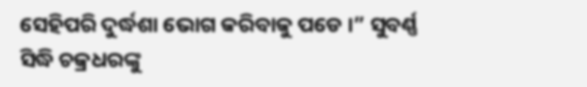ସେହିପରି ଦୁର୍ଦ୍ଧଶା ଭୋଗ କରିବାକୁ ପଡେ ।” ସୁବର୍ଣ୍ଣ ସିଦ୍ଧି ଚକ୍ରଧରଙ୍କୁ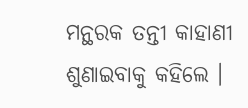ମନ୍ଥରକ ତନ୍ତୀ କାହାଣୀ ଶୁଣାଇବାକୁ କହିଲେ ।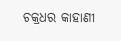ଚକ୍ରଧର କାହାଣୀ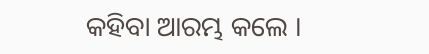କହିବା ଆରମ୍ଭ କଲେ ।